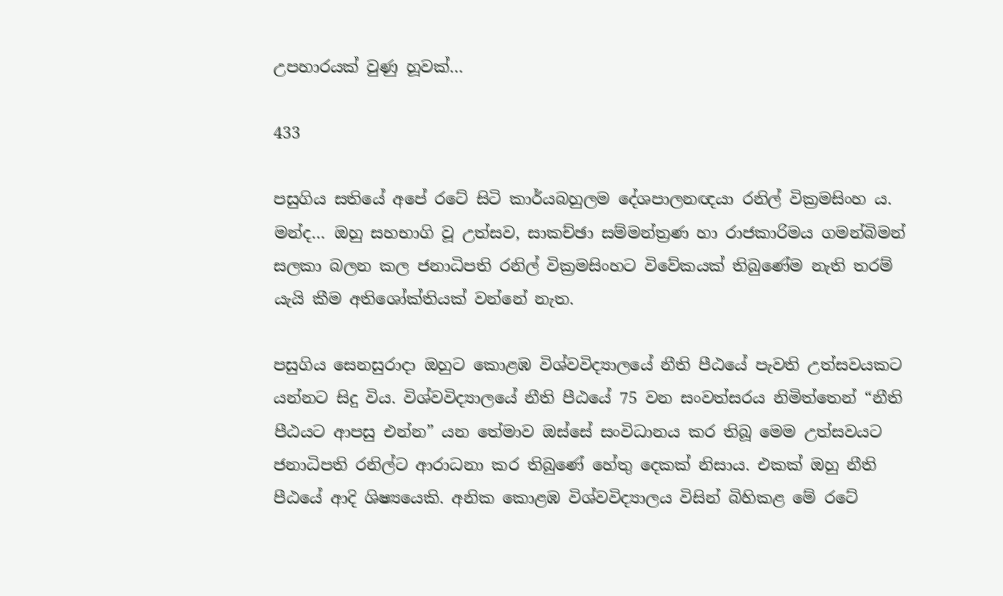උපහාරයක් වුණු හූවක්…

433

පසුගිය සතියේ අපේ රටේ සිටි කාර්යබහුලම දේශපාලනඥයා රනිල් වික්‍රමසිංහ ය. මන්ද… ඔහු සහභාගි වූ උත්සව, සාකච්ඡා සම්මන්ත්‍රණ හා රාජකාරිමය ගමන්බිමන් සලකා බලන කල ජනාධිපති රනිල් වික්‍රමසිංහට විවේකයක් තිබුණේම නැති තරම් යැයි කීම අතිශෝක්තියක් වන්නේ නැත.

පසුගිය සෙනසුරාදා ඔහුට කොළඹ විශ්වවිද්‍යාලයේ නීති පීඨයේ පැවති උත්සවයකට යන්නට සිදු විය. විශ්වවිද්‍යාලයේ නීති පීඨයේ 75 වන සංවත්සරය නිමිත්තෙන් “නීති පීඨයට ආපසු එන්න” යන තේමාව ඔස්සේ සංවිධානය කර තිබූ මෙම උත්සවයට ජනාධිපති රනිල්ට ආරාධනා කර තිබුණේ හේතු දෙකක් නිසාය. එකක් ඔහු නීති පීඨයේ ආදි ශිෂ්‍යයෙකි. අනික කොළඹ විශ්වවිද්‍යාලය විසින් බිහිකළ මේ රටේ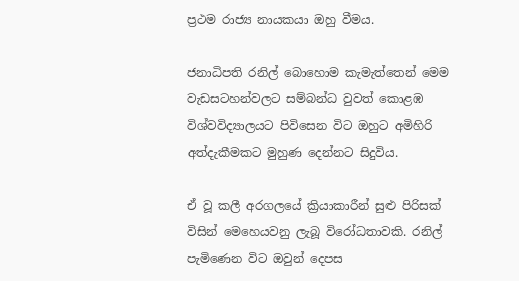ප්‍රථම රාජ්‍ය නායකයා ඔහු වීමය.

ජනාධිපති රනිල් බොහොම කැමැත්තෙන් මෙම වැඩසටහන්වලට සම්බන්ධ වුවත් කොළඹ විශ්වවිද්‍යාලයට පිවිසෙන විට ඔහුට අමිහිරි අත්දැකීමකට මුහුණ දෙන්නට සිදුවිය.

ඒ වූ කලී අරගලයේ ක්‍රියාකාරීන් සුළු පිරිසක් විසින් මෙහෙයවනු ලැබූ විරෝධතාවකි. රනිල් පැමිණෙන විට ඔවුන් දෙපස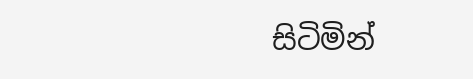සිටිමින්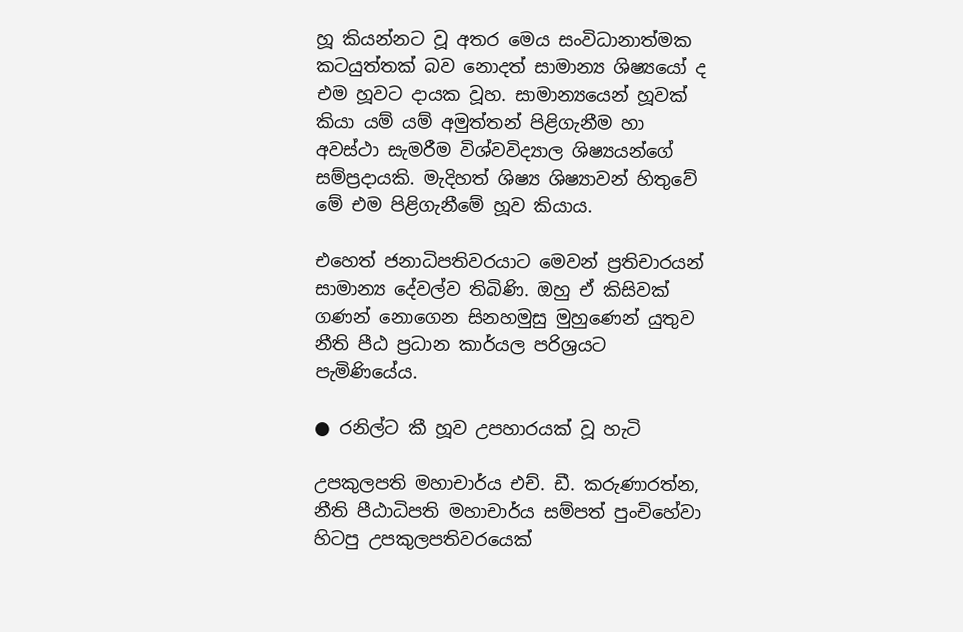හූ කියන්නට වූ අතර මෙය සංවිධානාත්මක කටයුත්තක් බව නොදත් සාමාන්‍ය ශිෂ්‍යයෝ ද එම හූවට දායක වූහ. සාමාන්‍යයෙන් හූවක් කියා යම් යම් අමුත්තන් පිළිගැනීම හා අවස්ථා සැමරීම විශ්වවිද්‍යාල ශිෂ්‍යයන්ගේ සම්ප්‍රදායකි. මැදිහත් ශිෂ්‍ය ශිෂ්‍යාවන් හිතුවේ මේ එම පිළිගැනීමේ හූව කියාය.

එහෙත් ජනාධිපතිවරයාට මෙවන් ප්‍රතිචාරයන් සාමාන්‍ය දේවල්ව තිබිණි. ඔහු ඒ කිසිවක් ගණන් නොගෙන සිනහමුසු මුහුණෙන් යුතුව නීති පීඨ ප්‍රධාන කාර්යල පරිශ්‍රයට පැමිණියේය.

● රනිල්ට කී හූව උපහාරයක් වූ හැටි

උපකුලපති මහාචාර්ය එච්. ඩී. කරුණාරත්න, නීති පීඨාධිපති මහාචාර්ය සම්පත් පුංචිහේවා හිටපු උපකුලපතිවරයෙක්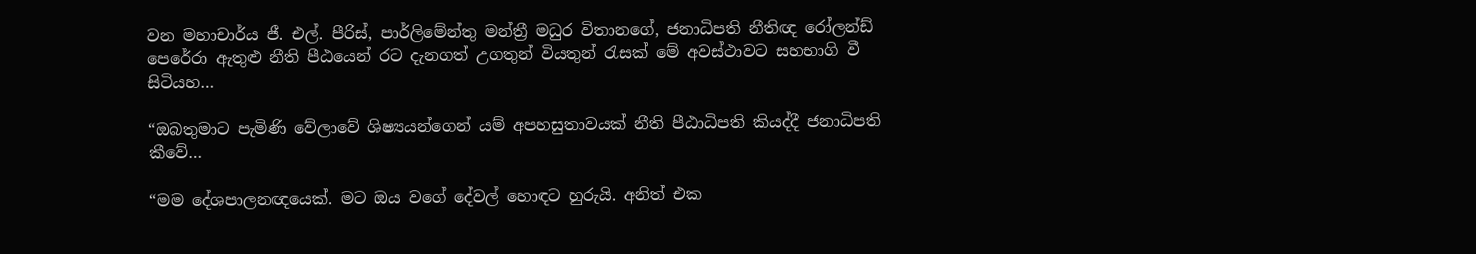වන මහාචාර්ය ජී. එල්. පීරිස්, පාර්ලිමේන්තු මන්ත්‍රී මධුර විතානගේ, ජනාධිපති නීතිඥ රෝලන්ඩ් පෙරේරා ඇතුළු නීති පීඨයෙන් රට දැනගත් උගතුන් වියතුන් රැසක් මේ අවස්ථාවට සහභාගි වී සිටියහ…

“ඔබතුමාට පැමිණි වේලාවේ ශිෂ්‍යයන්ගෙන් යම් අපහසුතාවයක් නීති පීඨාධිපති කියද්දී ජනාධිපති කීවේ…

“මම දේශපාලනඥයෙක්. මට ඔය වගේ දේවල් හොඳට හුරුයි. අනිත් එක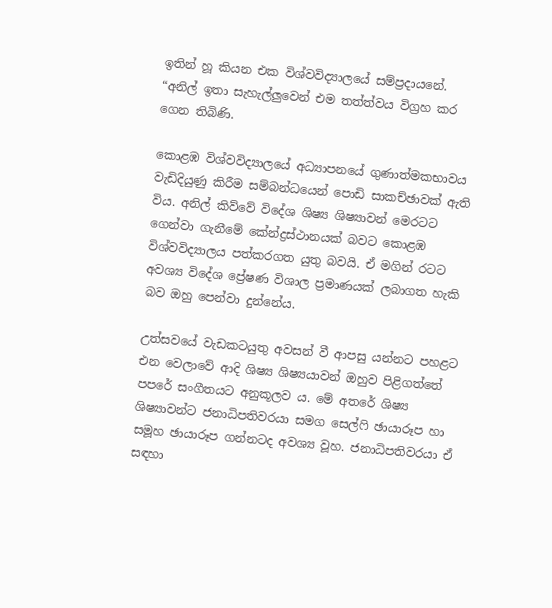ඉතින් හූ කියන එක විශ්වවිද්‍යාලයේ සම්ප්‍රදායනේ. “අනිල් ඉතා සැහැල්ලුවෙන් එම තත්ත්වය විග්‍රහ කර ගෙන තිබිණි.

කොළඹ විශ්වවිද්‍යාලයේ අධ්‍යාපනයේ ගුණාත්මකභාවය වැඩිදියුණු කිරීම සම්බන්ධයෙන් පොඩි සාකච්ඡාවක් ඇති විය. අනිල් කිව්වේ විදේශ ශිෂ්‍ය ශිෂ්‍යාවන් මෙරටට ගෙන්වා ගැනීමේ කේන්ද්‍රස්ථානයක් බවට කොළඹ විශ්වවිද්‍යාලය පත්කරගත යුතු බවයි. ඒ මගින් රටට අවශ්‍ය විදේශ ප්‍රේෂණ විශාල ප්‍රමාණයක් ලබාගත හැකි බව ඔහු පෙන්වා දුන්නේය.

උත්සවයේ වැඩකටයුතු අවසන් වී ආපසු යන්නට පහළට එන වෙලාවේ ආදි ශිෂ්‍ය ශිෂ්‍යයාවන් ඔහුව පිළිගත්තේ පපරේ සංගීතයට අනුකූලව ය. මේ අතරේ ශිෂ්‍ය ශිෂ්‍යාවන්ට ජනාධිපතිවරයා සමග සෙල්ෆි ඡායාරූප හා සමූහ ඡායාරූප ගන්නටද අවශ්‍ය වූහ. ජනාධිපතිවරයා ඒ සඳහා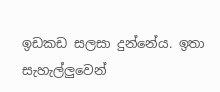ඉඩකඩ සලසා දුන්නේය. ඉතා සැහැල්ලුවෙන්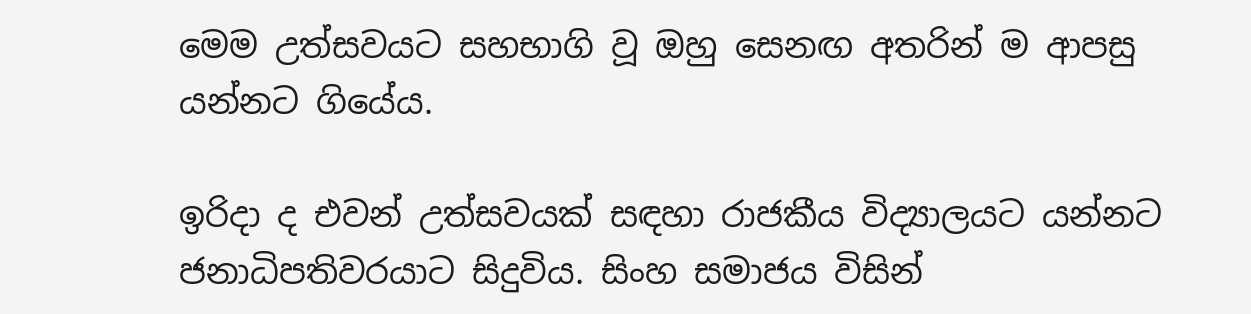මෙම උත්සවයට සහභාගි වූ ඔහු සෙනඟ අතරින් ම ආපසු යන්නට ගියේය.

ඉරිදා ද එවන් උත්සවයක් සඳහා රාජකීය විද්‍යාලයට යන්නට ජනාධිපතිවරයාට සිදුවිය. සිංහ සමාජය විසින්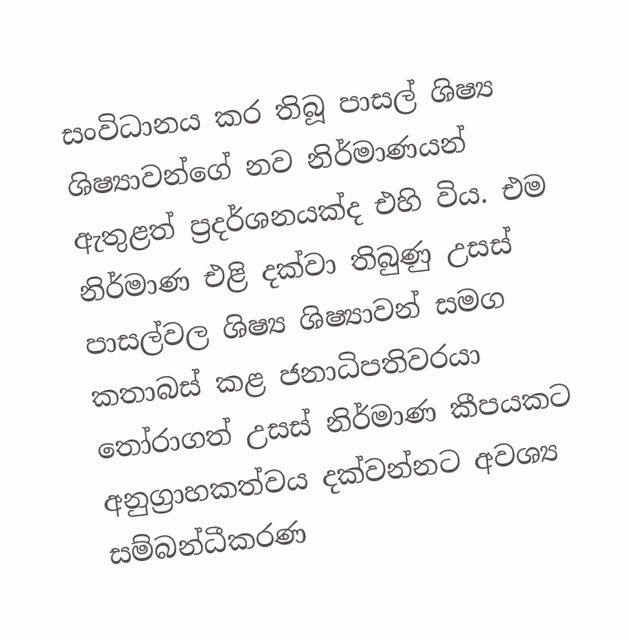සංවිධානය කර තිබූ පාසල් ශිෂ්‍ය ශිෂ්‍යාවන්ගේ නව නිර්මාණයන් ඇතුළත් ප්‍රදර්ශනයක්ද එහි විය. එම නිර්මාණ එළි දක්වා තිබුණු උසස් පාසල්වල ශිෂ්‍ය ශිෂ්‍යාවන් සමග කතාබස් කළ ජනාධිපතිවරයා තෝරාගත් උසස් නිර්මාණ කීපයකට අනුග්‍රාහකත්වය දක්වන්නට අවශ්‍ය සම්බන්ධීකරණ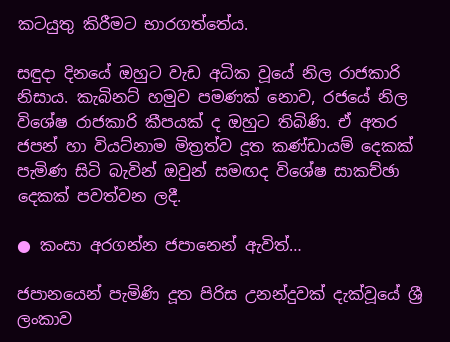කටයුතු කිරීමට භාරගත්තේය.

සඳුදා දිනයේ ඔහුට වැඩ අධික වූයේ නිල රාජකාරි නිසාය. කැබිනට් හමුව පමණක් නොව, රජයේ නිල විශේෂ රාජකාරි කීපයක් ද ඔහුට තිබිණි. ඒ අතර ජපන් හා වියට්නාම මිත්‍රත්ව දූත කණ්ඩායම් දෙකක් පැමිණ සිටි බැවින් ඔවුන් සමඟද විශේෂ සාකච්ඡා දෙකක් පවත්වන ලදී.

● කංසා අරගන්න ජපානෙන් ඇවිත්…

ජපානයෙන් පැමිණි දූත පිරිස උනන්දුවක් දැක්වූයේ ශ්‍රී ලංකාව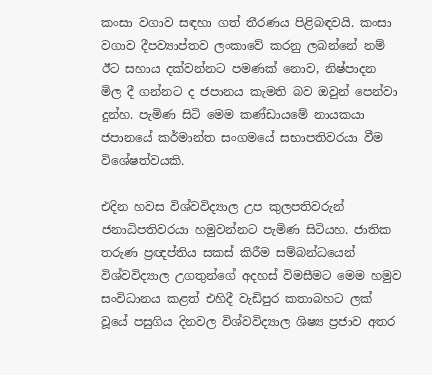කංසා වගාව සඳහා ගත් තීරණය පිළිබඳවයි. කංසා වගාව දීපව්‍යාප්තව ලංකාවේ කරනු ලබන්නේ නම් ඊට සහාය දක්වන්නට පමණක් නොව, නිෂ්පාදන මිල දී ගන්නට ද ජපානය කැමති බව ඔවුන් පෙන්වා දුන්හ. පැමිණ සිටි මෙම කණ්ඩායමේ නායකයා ජපානයේ කර්මාන්ත සංගමයේ සභාපතිවරයා වීම විශේෂත්වයකි.

එදින හවස විශ්වවිද්‍යාල උප කුලපතිවරුන් ජනාධිපතිවරයා හමුවන්නට පැමිණ සිටියහ. ජාතික තරුණ ප්‍රඥප්තිය සකස් කිරීම සම්බන්ධයෙන් විශ්වවිද්‍යාල උගතුන්ගේ අදහස් විමසීමට මෙම හමුව සංවිධානය කළත් එහිදී වැඩිපුර කතාබහට ලක් වූයේ පසුගිය දිනවල විශ්වවිද්‍යාල ශිෂ්‍ය ප්‍රජාව අතර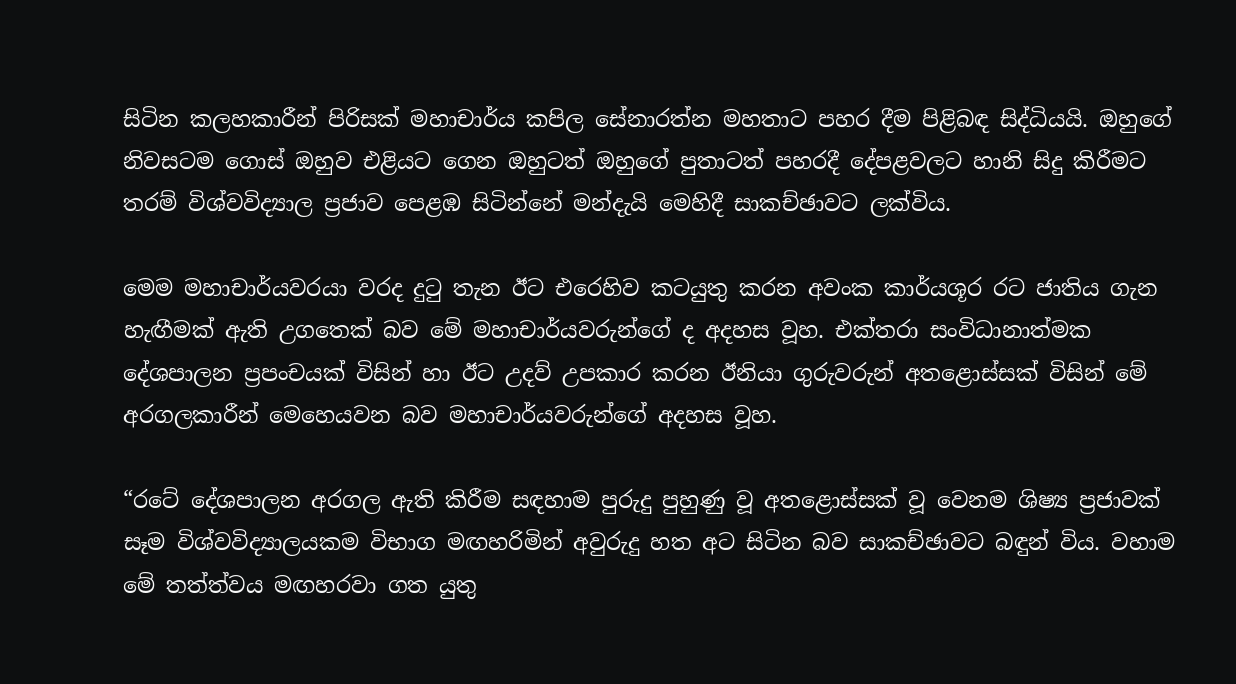සිටින කලහකාරීන් පිරිසක් මහාචාර්ය කපිල සේනාරත්න මහතාට පහර දීම පිළිබඳ සිද්ධියයි. ඔහුගේ නිවසටම ගොස් ඔහුව එළියට ගෙන ඔහුටත් ඔහුගේ පුතාටත් පහරදී දේපළවලට හානි සිදු කිරීමට තරම් විශ්වවිද්‍යාල ප්‍රජාව පෙළඹ සිටින්නේ මන්දැයි මෙහිදී සාකච්ඡාවට ලක්විය.

මෙම මහාචාර්යවරයා වරද දුටු තැන ඊට එරෙහිව කටයුතු කරන අවංක කාර්යශූර රට ජාතිය ගැන හැඟීමක් ඇති උගතෙක් බව මේ මහාචාර්යවරුන්ගේ ද අදහස වූහ. එක්තරා සංවිධානාත්මක දේශපාලන ප්‍රපංචයක් විසින් හා ඊට උදව් උපකාර කරන ඊනියා ගුරුවරුන් අතළොස්සක් විසින් මේ අරගලකාරීන් මෙහෙයවන බව මහාචාර්යවරුන්ගේ අදහස වූහ.

“රටේ දේශපාලන අරගල ඇති කිරීම සඳහාම පුරුදු පුහුණු වූ අතළොස්සක් වූ වෙනම ශිෂ්‍ය ප්‍රජාවක් සෑම විශ්වවිද්‍යාලයකම විභාග මඟහරිමින් අවුරුදු හත අට සිටින බව සාකච්ඡාවට බඳුන් විය. වහාම මේ තත්ත්වය මඟහරවා ගත යුතු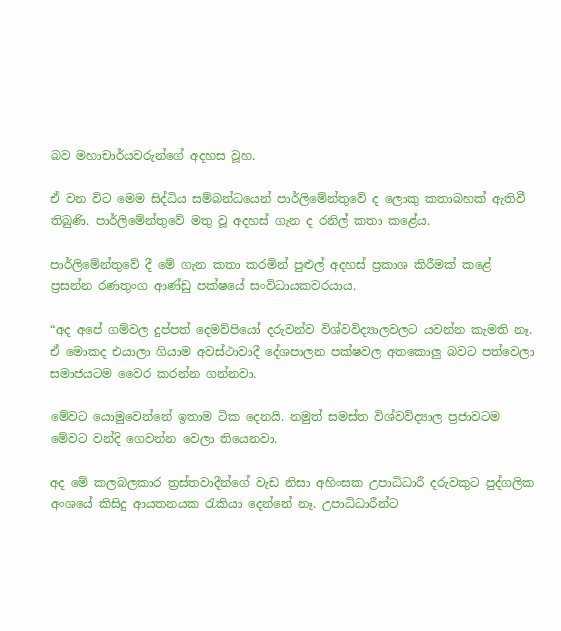බව මහාචාර්යවරුන්ගේ අදහස වූහ.

ඒ වන විට මෙම සිද්ධිය සම්බන්ධයෙන් පාර්ලිමේන්තුවේ ද ලොකු කතාබහක් ඇතිවී තිබුණි. පාර්ලිමේන්තුවේ මතු වූ අදහස් ගැන ද රනිල් කතා කළේය.

පාර්ලිමේන්තුවේ දී මේ ගැන කතා කරමින් පුළුල් අදහස් ප්‍රකාශ කිරීමක් කළේ ප්‍රසන්න රණතුංග ආණ්ඩු පක්ෂයේ සංවිධායකවරයාය.

“අද අපේ ගම්වල දුප්පත් දෙමව්පියෝ දරුවන්ව විශ්වවිද්‍යාලවලට යවන්න කැමති නෑ. ඒ මොකද එයාලා ගියාම අවස්ථාවාදී දේශපාලන පක්ෂවල අතකොලු බවට පත්වෙලා සමාජයටම වෛර කරන්න ගන්නවා.

මේවට යොමුවෙන්නේ ඉතාම ටික දෙනයි. නමුත් සමස්ත විශ්වවිද්‍යාල ප්‍රජාවටම මේවට වන්දි ගෙවන්න වෙලා තියෙනවා.

අද මේ කලබලකාර ත්‍රස්තවාදීන්ගේ වැඩ නිසා අහිංසක උපාධිධාරී දරුවකුට පුද්ගලික අංශයේ කිසිදු ආයතනයක රැකියා දෙන්නේ නෑ. උපාධිධාරීන්ට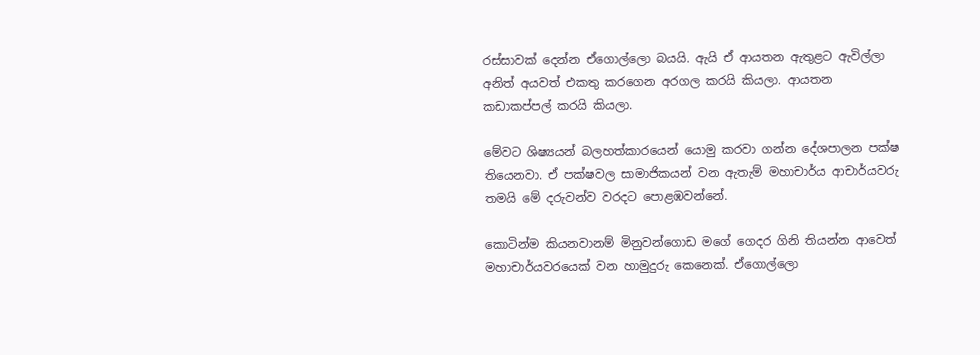රස්සාවක් දෙන්න ඒගොල්ලො බයයි. ඇයි ඒ ආයතන ඇතුළට ඇවිල්ලා අනිත් අයවත් එකතු කරගෙන අරගල කරයි කියලා. ආයතන කඩාකප්පල් කරයි කියලා.

මේවට ශිෂ්‍යයන් බලහත්කාරයෙන් යොමු කරවා ගන්න දේශපාලන පක්ෂ තියෙනවා. ඒ පක්ෂවල සාමාජිකයන් වන ඇතැම් මහාචාර්ය ආචාර්යවරු තමයි මේ දරුවන්ව වරදට පොළඹවන්නේ.

කොටින්ම කියනවානම් මිනුවන්ගොඩ මගේ ගෙදර ගිනි තියන්න ආවෙත් මහාචාර්යවරයෙක් වන හාමුදුරු කෙනෙක්. ඒගොල්ලො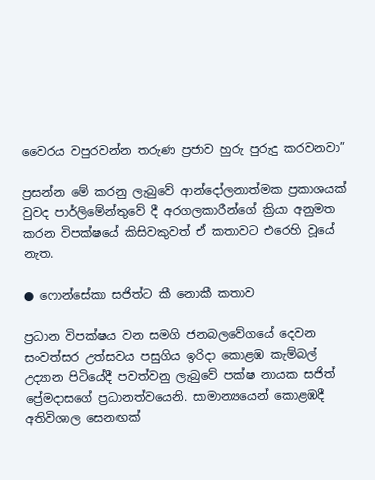වෛරය වපුරවන්න තරුණ ප්‍රජාව හුරු පුරුදු කරවනවා”

ප්‍රසන්න මේ කරනු ලැබුවේ ආන්දෝලනාත්මක ප්‍රකාශයක් වුවද පාර්ලිමේන්තුවේ දී අරගලකාරීන්ගේ ක්‍රියා අනුමත කරන විපක්ෂයේ කිසිවකුවත් ඒ කතාවට එරෙහි වූයේ නැත.

● ෆොන්සේකා සජිත්ට කී නොකී කතාව

ප්‍රධාන විපක්ෂය වන සමගි ජනබලවේගයේ දෙවන සංවත්සර උත්සවය පසුගිය ඉරිදා කොළඹ කැම්බල් උද්‍යාන පිටියේදී පවත්වනු ලැබුවේ පක්ෂ නායක සජිත් ප්‍රේමදාසගේ ප්‍රධානත්වයෙනි. සාමාන්‍යයෙන් කොළඹදී අතිවිශාල සෙනඟක්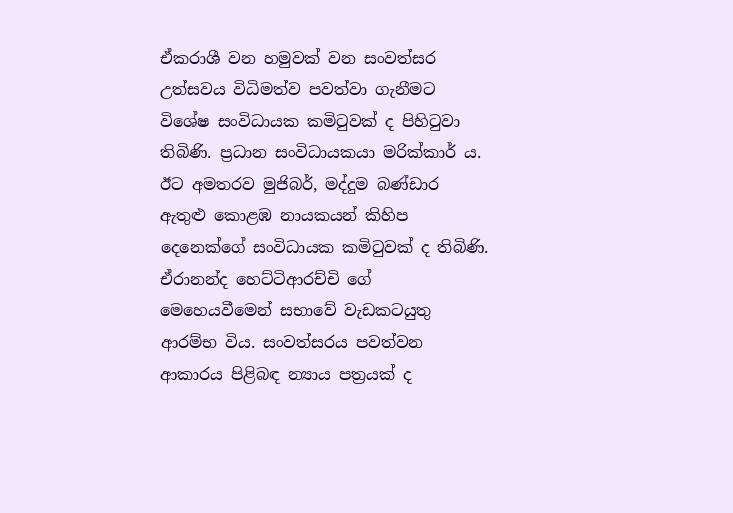ඒකරාශී වන හමුවක් වන සංවත්සර උත්සවය විධිමත්ව පවත්වා ගැනීමට විශේෂ සංවිධායක කමිටුවක් ද පිහිටුවා තිබිණි. ප්‍රධාන සංවිධායකයා මරික්කාර් ය. ඊට අමතරව මුජිබර්, මද්දුම බණ්ඩාර ඇතුළු කොළඹ නායකයන් කිහිප දෙනෙක්ගේ සංවිධායක කමිටුවක් ද තිබිණි. ඒරානන්ද හෙට්ටිආරච්චි ගේ මෙහෙයවීමෙන් සභාවේ වැඩකටයුතු ආරම්භ විය. සංවත්සරය පවත්වන ආකාරය පිළිබඳ න්‍යාය පත්‍රයක් ද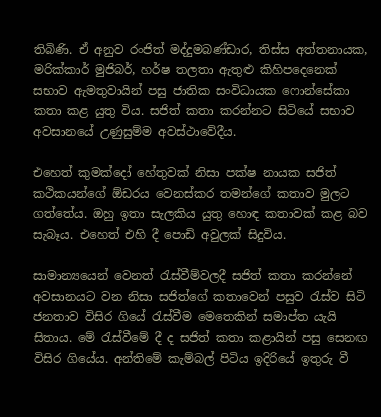තිබිණි. ඒ අනුව රංජිත් මද්දුමබණ්ඩාර, තිස්ස අත්තනායක, මරික්කාර් මුජිබර්, හර්ෂ තලතා ඇතුළු කිහිපදෙනෙක් සභාව ඇමතුවායින් පසු ජාතික සංවිධායක ෆොන්සේකා කතා කළ යුතු විය. සජිත් කතා කරන්නට සිටියේ සභාව අවසානයේ උණුසුම්ම අවස්ථාවේදීය.

එහෙත් කුමක්දෝ හේතුවක් නිසා පක්ෂ නායක සජිත් කථිකයන්ගේ ඕඩරය වෙනස්කර තමන්ගේ කතාව මුලට ගත්තේය. ඔහු ඉතා සැලකිය යුතු හොඳ කතාවක් කළ බව සැබෑය. එහෙත් එහි දී පොඩි අවුලක් සිදුවිය.

සාමාන්‍යයෙන් වෙනත් රැස්වීම්වලදී සජිත් කතා කරන්නේ අවසානයට වන නිසා සජිත්ගේ කතාවෙන් පසුව රැස්ව සිටි ජනතාව විසිර ගියේ රැස්වීම මෙතෙකින් සමාප්ත යැයි සිතාය. මේ රැස්වීමේ දී ද සජිත් කතා කළායින් පසු සෙනඟ විසිර ගියේය. අන්තිමේ කැම්බල් පිටිය ඉදිරියේ ඉතුරු වී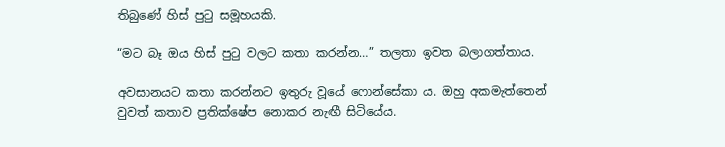තිබුණේ හිස් පුටු සමූහයකි.

“මට බෑ ඔය හිස් පුටු වලට කතා කරන්න…” තලතා ඉවත බලාගත්තාය.

අවසානයට කතා කරන්නට ඉතුරු වූයේ ෆොන්සේකා ය. ඔහු අකමැත්තෙන් වුවත් කතාව ප්‍රතික්ෂේප නොකර නැඟී සිටියේය.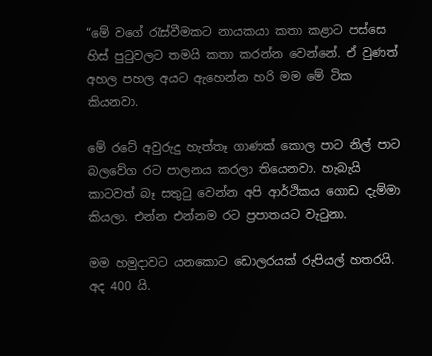“මේ වගේ රැස්වීමකට නායකයා කතා කළාට පස්සෙ හිස් පුටුවලට තමයි කතා කරන්න වෙන්නේ. ඒ වුණත් අහල පහල අයට ඇහෙන්න හරි මම මේ ටික කියනවා.

මේ රටේ අවුරුදු හැත්තෑ ගාණක් කොල පාට නිල් පාට බලවේග රට පාලනය කරලා තියෙනවා. හැබැයි කාටවත් බෑ සතුටු වෙන්න අපි ආර්ථිකය ගොඩ දැම්මා කියලා. එන්න එන්නම රට ප්‍රපාතයට වැටුනා.

මම හමුදාවට යනකොට ඩොලරයක් රුපියල් හතරයි. අද 400 යි.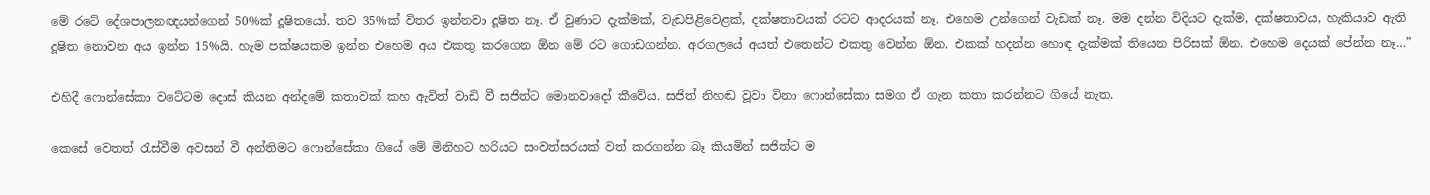මේ රටේ දේශපාලනඥයන්ගෙන් 50%ක් දූෂිතයෝ. තව 35%ක් විතර ඉන්නවා දූෂිත නෑ. ඒ වුණාට දැක්මක්, වැඩපිළිවෙළක්, දක්ෂතාවයක් රටට ආදරයක් නෑ. එහෙම උන්ගෙන් වැඩක් නෑ. මම දන්න විදියට දැක්ම, දක්ෂතාවය, හැකියාව ඇති දූෂිත නොවන අය ඉන්න 15%යි. හැම පක්ෂයකම ඉන්න එහෙම අය එකතු කරගෙන ඕන මේ රට ගොඩගන්න. අරගලයේ අයත් එතෙන්ට එකතු වෙන්න ඕන. එකක් හදන්න හොඳ දැක්මක් තියෙන පිරිසක් ඕන. එහෙම දෙයක් පේන්න නෑ…”

එහිදී ෆොන්සේකා වටේටම දොස් කියන අන්දමේ කතාවක් කහ ඇවිත් වාඩි වී සජිත්ට මොනවාදෝ කීවේය. සජිත් නිහඬ වූවා විනා ෆොන්සේකා සමග ඒ ගැන කතා කරන්නට ගියේ නැත.

කෙසේ වෙතත් රැස්වීම අවසන් වී අන්තිමට ෆොන්සේකා ගියේ මේ මිනිහට හරියට සංවත්සරයක් වත් කරගන්න බෑ කියමින් සජිත්ට ම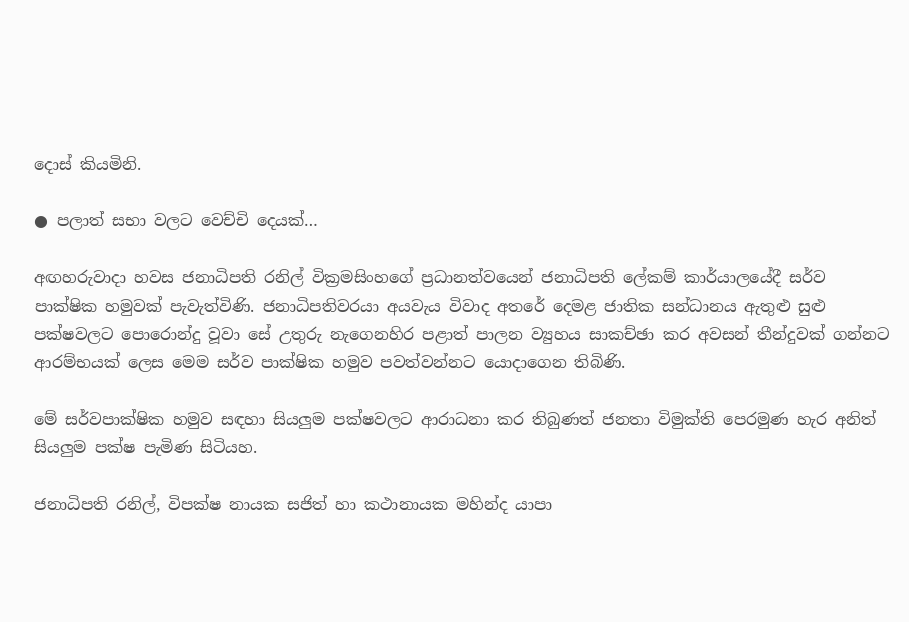දොස් කියමිනි.

● පලාත් සභා වලට වෙච්චි දෙයක්…

අඟහරුවාදා හවස ජනාධිපති රනිල් වික්‍රමසිංහගේ ප්‍රධානත්වයෙන් ජනාධිපති ලේකම් කාර්යාලයේදී සර්ව පාක්ෂික හමුවක් පැවැත්විණි. ජනාධිපතිවරයා අයවැය විවාද අතරේ දෙමළ ජාතික සන්ධානය ඇතුළු සුළු පක්ෂවලට පොරොන්දු වූවා සේ උතුරු නැගෙනහිර පළාත් පාලන ව්‍යුහය සාකච්ඡා කර අවසන් තීන්දුවක් ගන්නට ආරම්භයක් ලෙස මෙම සර්ව පාක්ෂික හමුව පවත්වන්නට යොදාගෙන තිබිණි.

මේ සර්වපාක්ෂික හමුව සඳහා සියලුම පක්ෂවලට ආරාධනා කර තිබුණත් ජනතා විමුක්ති පෙරමුණ හැර අනිත් සියලුම පක්ෂ පැමිණ සිටියහ.

ජනාධිපති රනිල්, විපක්ෂ නායක සජිත් හා කථානායක මහින්ද යාපා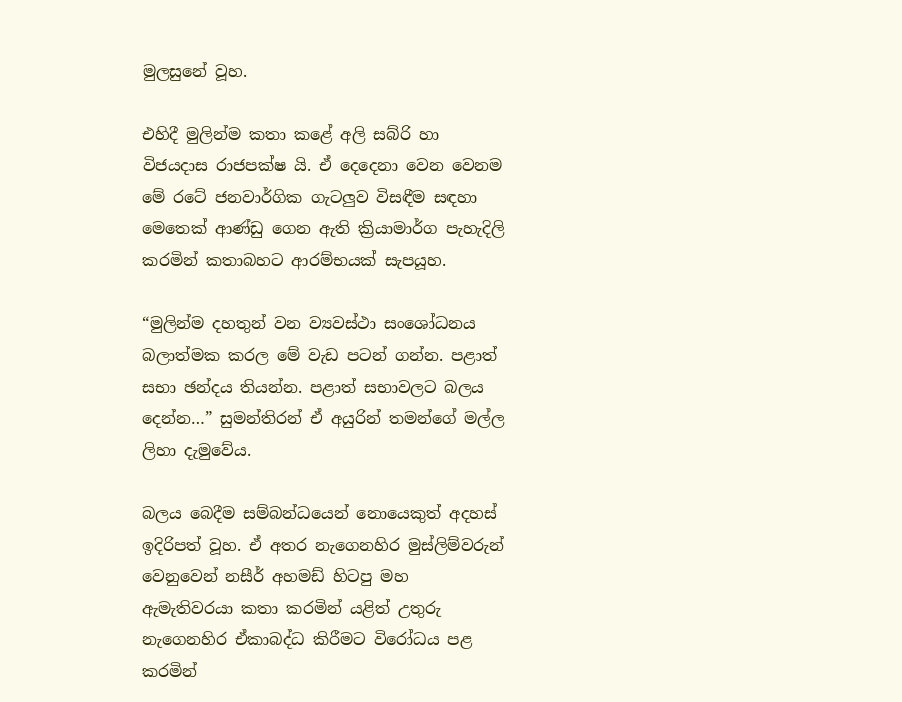මුලසුනේ වූහ.

එහිදී මුලින්ම කතා කළේ අලි සබ්රි හා විජයදාස රාජපක්ෂ යි. ඒ දෙදෙනා වෙන වෙනම මේ රටේ ජනවාර්ගික ගැටලුව විසඳීම සඳහා මෙතෙක් ආණ්ඩු ගෙන ඇති ක්‍රියාමාර්ග පැහැදිලි කරමින් කතාබහට ආරම්භයක් සැපයූහ.

“මුලින්ම දහතුන් වන ව්‍යවස්ථා සංශෝධනය බලාත්මක කරල මේ වැඩ පටන් ගන්න. පළාත් සභා ඡන්දය තියන්න. පළාත් සභාවලට බලය දෙන්න…” සුමන්තිරන් ඒ අයුරින් තමන්ගේ මල්ල ලිහා දැමුවේය.

බලය බෙදීම සම්බන්ධයෙන් නොයෙකුත් අදහස් ඉදිරිපත් වූහ. ඒ අතර නැගෙනහිර මුස්ලිම්වරුන් වෙනුවෙන් නසීර් අහමඩ් හිටපු මහ ඇමැතිවරයා කතා කරමින් යළිත් උතුරු නැගෙනහිර ඒකාබද්ධ කිරීමට විරෝධය පළ කරමින්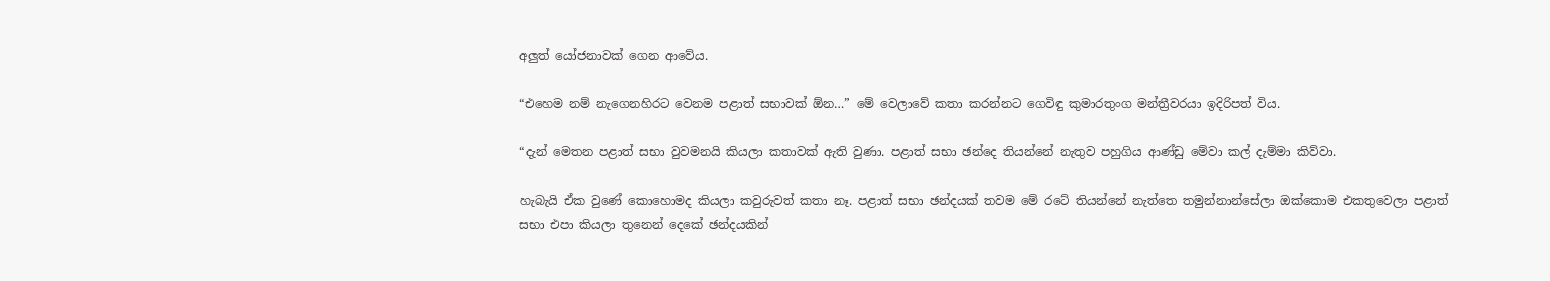අලුත් යෝජනාවක් ගෙන ආවේය.

“එහෙම නම් නැගෙනහිරට වෙනම පළාත් සභාවක් ඕන…” මේ වෙලාවේ කතා කරන්නට ගෙවිඳු කුමාරතුංග මන්ත්‍රීවරයා ඉදිරිපත් විය.

“දැන් මෙතන පළාත් සභා වුවමනයි කියලා කතාවක් ඇති වුණා. පළාත් සභා ඡන්දෙ තියන්නේ නැතුව පහුගිය ආණ්ඩු මේවා කල් දැම්මා කිව්වා.

හැබැයි ඒක වුණේ කොහොමද කියලා කවුරුවත් කතා නෑ. පළාත් සභා ඡන්දයක් තවම මේ රටේ තියන්නේ නැත්තෙ තමුන්නාන්සේලා ඔක්කොම එකතුවෙලා පළාත් සභා එපා කියලා තුනෙන් දෙකේ ඡන්දයකින්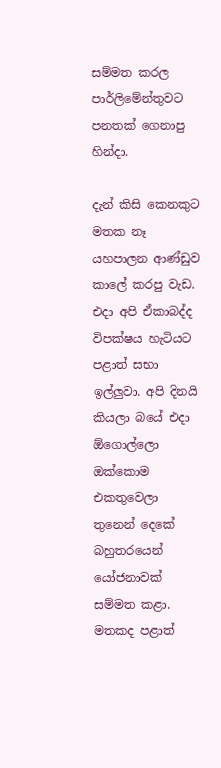සම්මත කරල පාර්ලිමේන්තුවට පනතක් ගෙනාපු හින්දා.

දැන් කිසි කෙනකුට මතක නෑ යහපාලන ආණ්ඩුව කාලේ කරපු වැඩ. එදා අපි ඒකාබද්ද විපක්ෂය හැටියට පළාත් සභා ඉල්ලුවා. අපි දිනයි කියලා බයේ එදා ඕගොල්ලො ඔක්කොම එකතුවෙලා තුනෙන් දෙකේ බහුතරයෙන් යෝජනාවක් සම්මත කළා. මතකද පළාත්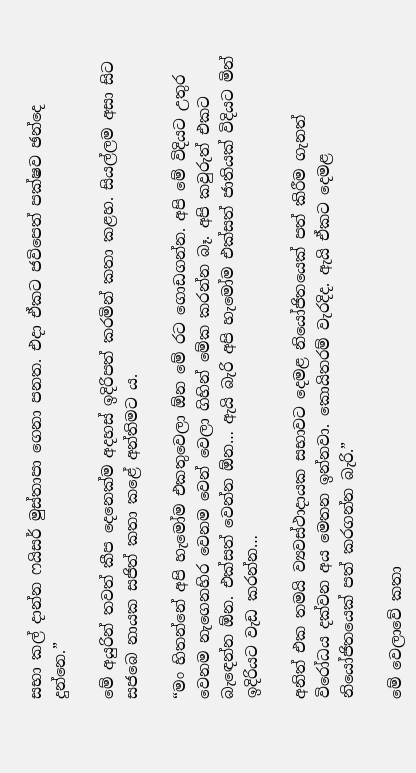සභා කල් දාන්න ෆයිසර් මුස්තාපා ගෙනා පනත. එදා ඒකට ජවිපෙත් පක්ෂව ඡන්දෙ දුන්නෙ.”

මේ අයුරින් තවත් කීප දෙනෙක්ම අදහස් ඉදිරිපත් කරමින් කතා කළහ. සියල්ලම අසා සිට සජබෙ නායක සජිත් කතා කළේ අන්තිමට ය.

“මං හිතන්නේ අපි හැමෝම එකතුවෙලා ඕන මේ රට ගොඩගන්න. අපි මේ විදියට උතුර වෙනම නැගෙනහිර වෙනම වෙන් වෙලා ගිහින් මේක කරන්න බෑ. අපි කවුරුත් එකට බැඳෙන්න ඕන. එක්සත් වෙන්න ඕන… ඇයි බැරි අපි හැමෝම එක්සත් ජාතියක් විදියට මින් ඉදිරියට වැඩ කරන්න…

අනිත් එක තමයි ව්‍යවස්ථාදායක සභාවට දෙමළ නියෝජිතයෙක් පත් කිරීම ගැනත් විරෝධය දක්වන අය මෙතන ඉන්නවා. කොයිතරම් වැරදිද. ඇයි ඒකට දෙමළ නියෝජිතයෙක් පත් කරගන්න බැරි.”

මේ වෙලාවේ කතා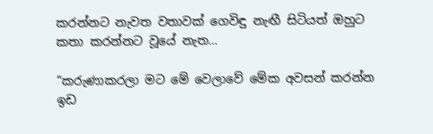කරන්නට නැවත වතාවක් ගෙවිඳු නැඟී සිටියත් ඔහුට කතා කරන්නට වූයේ නැත…

“කරුණාකරලා මට මේ වෙලාවේ මේක අවසන් කරන්න ඉඩ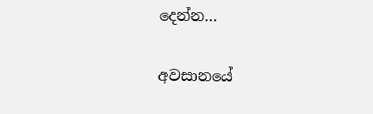දෙන්න…

අවසානයේ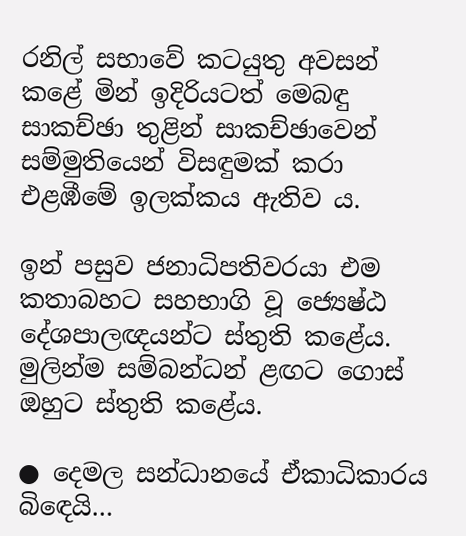රනිල් සභාවේ කටයුතු අවසන් කළේ මින් ඉදිරියටත් මෙබඳු සාකච්ඡා තුළින් සාකච්ඡාවෙන් සම්මුතියෙන් විසඳුමක් කරා එළඹීමේ ඉලක්කය ඇතිව ය.

ඉන් පසුව ජනාධිපතිවරයා එම කතාබහට සහභාගි වූ ජ්‍යෙෂ්ඨ දේශපාලඥයන්ට ස්තුති කළේය. මුලින්ම සම්බන්ධන් ළඟට ගොස් ඔහුට ස්තුති කළේය.

● දෙමල සන්ධානයේ ඒකාධිකාරය බිඳෙයි…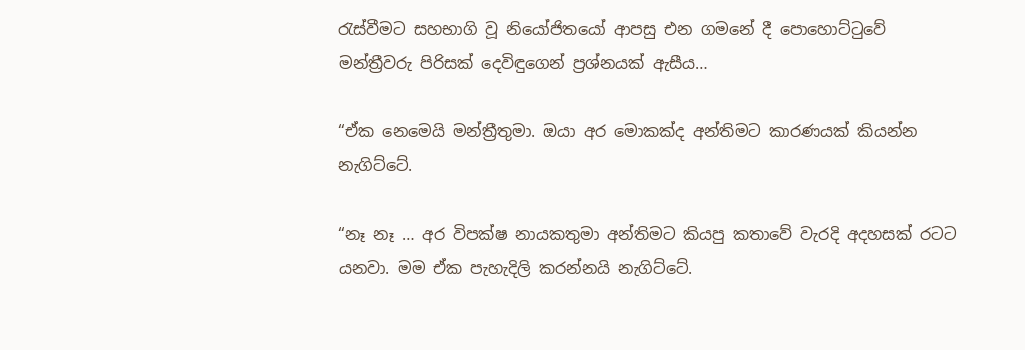රැස්වීමට සහභාගි වූ නියෝජිතයෝ ආපසු එන ගමනේ දී පොහොට්ටුවේ මන්ත්‍රීවරු පිරිසක් දෙවිඳුගෙන් ප්‍රශ්නයක් ඇසීය…

“ඒක නෙමෙයි මන්ත්‍රීතුමා. ඔයා අර මොකක්ද අන්තිමට කාරණයක් කියන්න නැගිට්ටේ.

“නෑ නෑ … අර විපක්ෂ නායකතුමා අන්තිමට කියපු කතාවේ වැරදි අදහසක් රටට යනවා. මම ඒක පැහැදිලි කරන්නයි නැගිට්ටේ.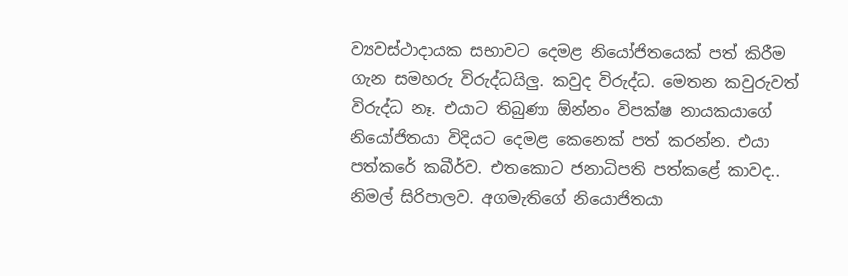ව්‍යවස්ථාදායක සභාවට දෙමළ නියෝජිතයෙක් පත් කිරීම ගැන සමහරු විරුද්ධයිලු. කවුද විරුද්ධ. මෙතන කවුරුවත් විරුද්ධ නෑ. එයාට තිබුණා ඕන්නං විපක්ෂ නායකයාගේ නියෝජිතයා විදියට දෙමළ කෙනෙක් පත් කරන්න. එයා පත්කරේ කබීර්ව. එතකොට ජනාධිපති පත්කළේ කාවද.. නිමල් සිරිපාලව. අගමැතිගේ නියොජිතයා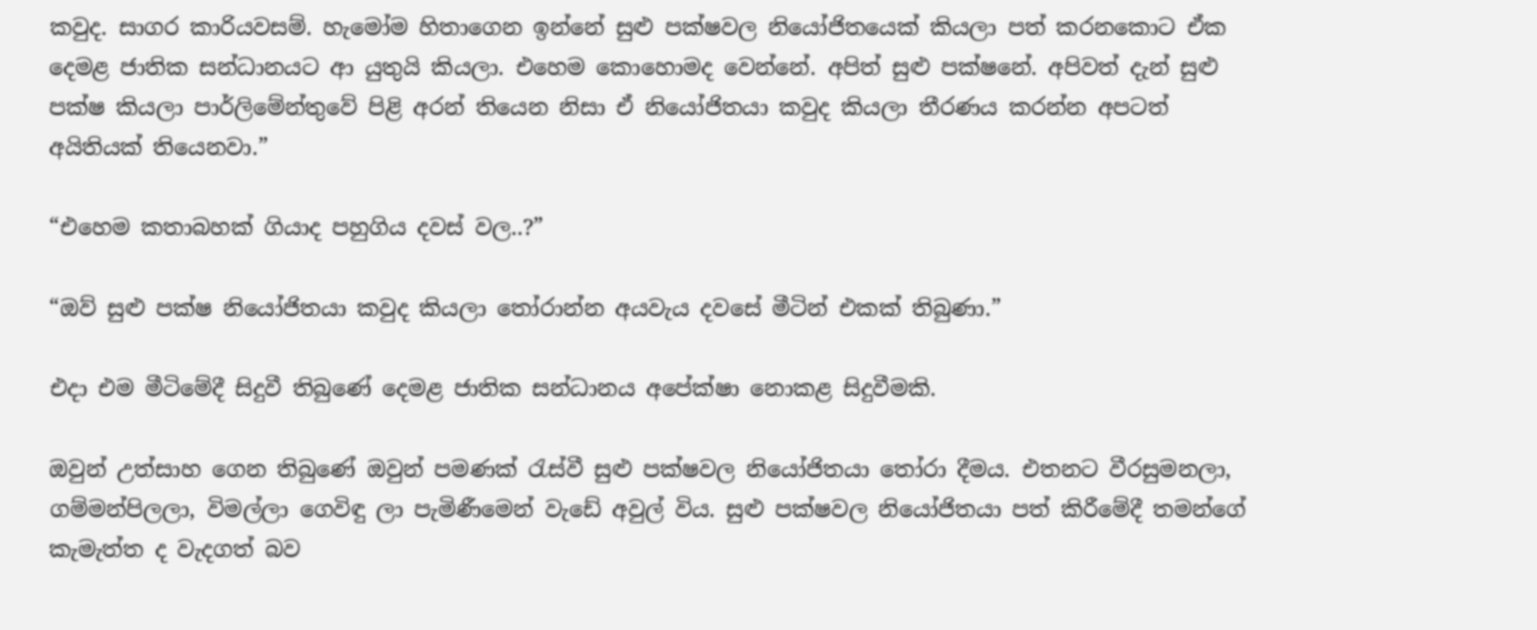කවුද. සාගර කාරියවසම්. හැමෝම හිතාගෙන ඉන්නේ සුළු පක්ෂවල නියෝජිතයෙක් කියලා පත් කරනකොට ඒක දෙමළ ජාතික සන්ධානයට ආ යුතුයි කියලා. එහෙම කොහොමද වෙන්නේ. අපිත් සුළු පක්ෂනේ. අපිවත් දැන් සුළු පක්ෂ කියලා පාර්ලිමේන්තුවේ පිළි අරන් තියෙන නිසා ඒ නියෝජිතයා කවුද කියලා තීරණය කරන්න අපටත් අයිතියක් තියෙනවා.”

“එහෙම කතාබහක් ගියාද පහුගිය දවස් වල..?”

“ඔව් සුළු පක්ෂ නියෝජිතයා කවුද කියලා තෝරාන්න අයවැය දවසේ මීටින් එකක් තිබුණා.”

එදා එම මීටිමේදී සිදුවී තිබුණේ දෙමළ ජාතික සන්ධානය අපේක්ෂා නොකළ සිදුවීමකි.

ඔවුන් උත්සාහ ගෙන තිබුණේ ඔවුන් පමණක් රැස්වී සුළු පක්ෂවල නියෝජිතයා තෝරා දීමය. එතනට වීරසුමනලා, ගම්මන්පිලලා, විමල්ලා ගෙවිඳු ලා පැමිණීමෙන් වැඩේ අවුල් විය. සුළු පක්ෂවල නියෝජිතයා පත් කිරීමේදී තමන්ගේ කැමැත්ත ද වැදගත් බව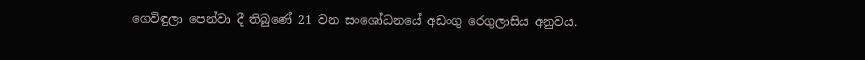ගෙවිඳුලා පෙන්වා දී තිබුණේ 21 වන සංශෝධනයේ අඩංගු රෙගුලාසිය අනුවය.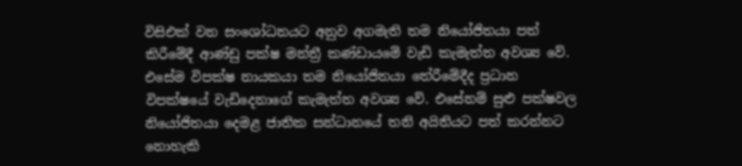විසිඑක් වන සංශෝධනයට අනුව අගමැති තම නියෝජිතයා පත් කිරීමේදී ආණ්ඩු පක්ෂ මන්ත්‍රී කණ්ඩායමේ වැඩි කැමැත්ත අවශ්‍ය වේ. එසේම විපක්ෂ නායකයා තම නියෝජිතයා තේරීමේදීද ප්‍රධාන විපක්ෂයේ වැඩිදෙනාගේ කැමැත්ත අවශ්‍ය වේ. එසේනම් සුළු පක්ෂවල නියෝජිතයා දෙමළ ජාතික සන්ධානයේ තනි අයිතියට පත් කරන්නට නොහැකි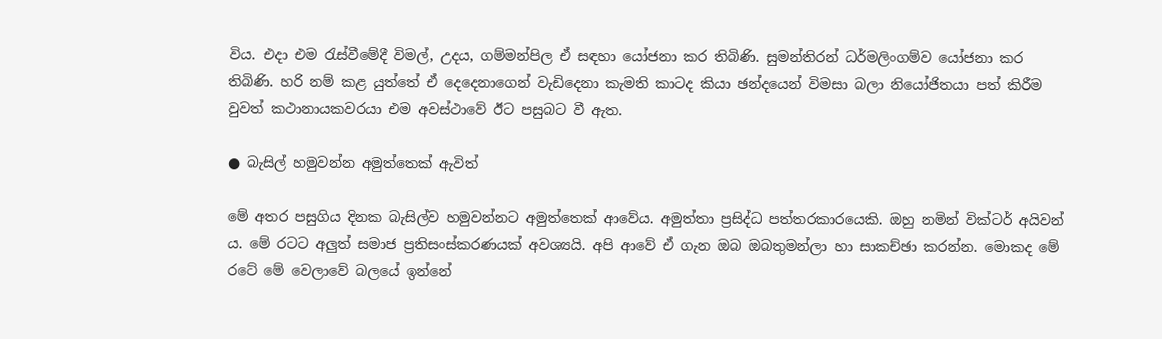විය. එදා එම රැස්වීමේදී විමල්, උදය, ගම්මන්පිල ඒ සඳහා යෝජනා කර තිබිණි. සුමන්තිරන් ධර්මලිංගම්ව යෝජනා කර තිබිණි. හරි නම් කළ යුත්තේ ඒ දෙදෙනාගෙන් වැඩිදෙනා කැමති කාටද කියා ඡන්දයෙන් විමසා බලා නියෝජිතයා පත් කිරීම වුවත් කථානායකවරයා එම අවස්ථාවේ ඊට පසුබට වී ඇත.

● බැසිල් හමුවන්න අමුත්තෙක් ඇවිත්

මේ අතර පසුගිය දිනක බැසිල්ව හමුවන්නට අමුත්තෙක් ආවේය. අමුත්තා ප්‍රසිද්ධ පත්තරකාරයෙකි. ඔහු නමින් වික්ටර් අයිවන් ය. මේ රටට අලුත් සමාජ ප්‍රතිසංස්කරණයක් අවශ්‍යයි. අපි ආවේ ඒ ගැන ඔබ ඔබතුමන්ලා හා සාකච්ඡා කරන්න. මොකද මේ රටේ මේ වෙලාවේ බලයේ ඉන්නේ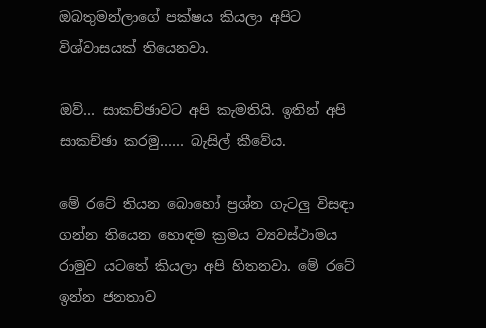ඔබතුමන්ලාගේ පක්ෂය කියලා අපිට විශ්වාසයක් තියෙනවා.

ඔව්… සාකච්ඡාවට අපි කැමතියි. ඉතින් අපි සාකච්ඡා කරමු…… බැසිල් කීවේය.

මේ රටේ තියන බොහෝ ප්‍රශ්න ගැටලු විසඳා ගන්න තියෙන හොඳම ක්‍රමය ව්‍යවස්ථාමය රාමුව යටතේ කියලා අපි හිතනවා. මේ රටේ ඉන්න ජනතාව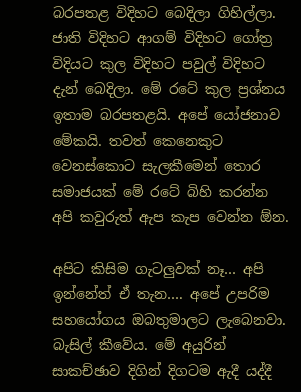බරපතළ විදිහට බෙදිලා ගිහිල්ලා. ජාති විදිහට ආගම් විදිහට ගෝත්‍ර විදියට කුල විදිහට පවුල් විදිහට දැන් බෙදිලා. මේ රටේ කුල ප්‍රශ්නය ඉතාම බරපතළයි. අපේ යෝජනාව මේකයි. තවත් කෙනෙකුට වෙනස්කොට සැලකීමෙන් තොර සමාජයක් මේ රටේ බිහි කරන්න අපි කවුරුත් ඇප කැප වෙන්න ඕන.

අපිට කිසිම ගැටලුවක් නෑ… අපි ඉන්නේත් ඒ තැන…. අපේ උපරිම සහයෝගය ඔබතුමාලට ලැබෙනවා. බැසිල් කීවේය. මේ අයුරින් සාකච්ඡාව දිගින් දිගටම ඇදී යද්දී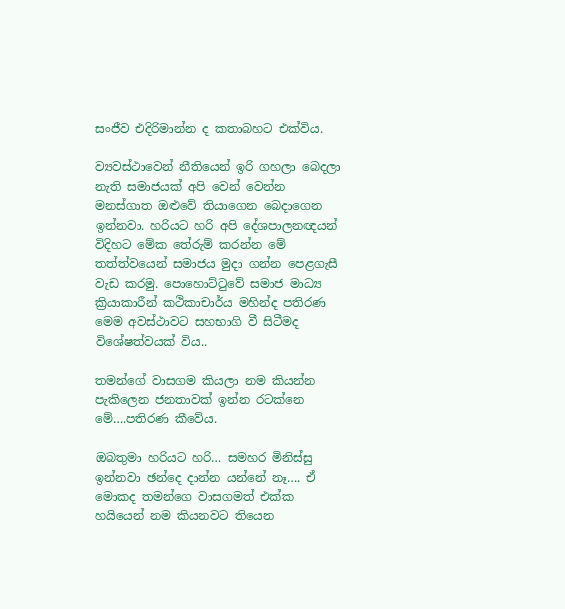සංජීව එදිරිමාන්න ද කතාබහට එක්විය.

ව්‍යවස්ථාවෙන් නීතියෙන් ඉරි ගහලා බෙදලා නැති සමාජයක් අපි වෙන් වෙන්න මනස්ගාත ඔළුවේ තියාගෙන බෙදාගෙන ඉන්නවා. හරියට හරි අපි දේශපාලනඥයන් විදිහට මේක තේරුම් කරන්න මේ තත්ත්වයෙන් සමාජය මුදා ගන්න පෙළගැසී වැඩ කරමු. පොහොට්ටුවේ සමාජ මාධ්‍ය ක්‍රියාකාරීන් කථිකාචාර්ය මහින්ද පතිරණ මෙම අවස්ථාවට සහභාගි වී සිටීමද විශේෂත්වයක් විය..

තමන්ගේ වාසගම කියලා නම කියන්න පැකිලෙන ජනතාවක් ඉන්න රටක්නෙ මේ….පතිරණ කීවේය.

ඔබතුමා හරියට හරි… සමහර මිනිස්සු ඉන්නවා ඡන්දෙ දාන්න යන්නේ නෑ…. ඒ මොකද තමන්ගෙ වාසගමත් එක්ක හයියෙන් නම කියනවට තියෙන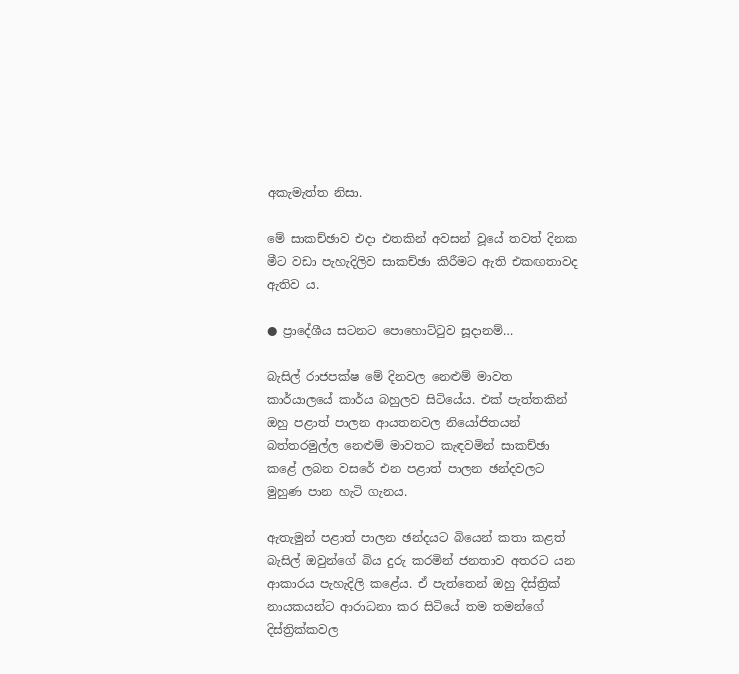අකැමැත්ත නිසා.

මේ සාකච්ඡාව එදා එතකින් අවසන් වූයේ තවත් දිනක මීට වඩා පැහැදිලිව සාකච්ඡා කිරීමට ඇති එකඟතාවද ඇතිව ය.

● ප්‍රාදේශීය සටනට පොහොට්ටුව සූදානම්…

බැසිල් රාජපක්ෂ මේ දිනවල නෙළුම් මාවත කාර්යාලයේ කාර්ය බහුලව සිටියේය. එක් පැත්තකින් ඔහු පළාත් පාලන ආයතනවල නියෝජිතයන් බත්තරමුල්ල නෙළුම් මාවතට කැඳවමින් සාකච්ඡා කළේ ලබන වසරේ එන පළාත් පාලන ඡන්දවලට මුහුණ පාන හැටි ගැනය.

ඇතැමුන් පළාත් පාලන ඡන්දයට බියෙන් කතා කළත් බැසිල් ඔවුන්ගේ බිය දුරු කරමින් ජනතාව අතරට යන ආකාරය පැහැදිලි කළේය. ඒ පැත්තෙන් ඔහු දිස්ත්‍රික් නායකයන්ට ආරාධනා කර සිටියේ තම තමන්ගේ දිස්ත්‍රික්කවල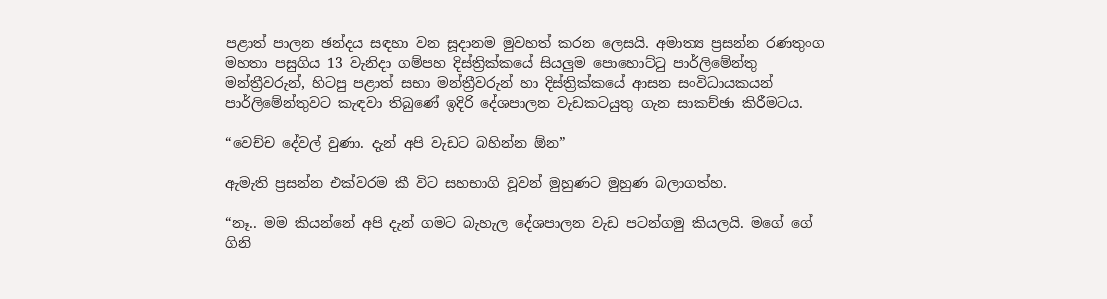පළාත් පාලන ඡන්දය සඳහා වන සූදානම මුවහත් කරන ලෙසයි. අමාත්‍ය ප්‍රසන්න රණතුංග මහතා පසුගිය 13 වැනිදා ගම්පහ දිස්ත්‍රික්කයේ සියලුම පොහොට්ටු පාර්ලිමේන්තු මන්ත්‍රීවරුන්, හිටපු පළාත් සභා මන්ත්‍රීවරුන් හා දිස්ත්‍රික්කයේ ආසන සංවිධායකයන් පාර්ලිමේන්තුවට කැඳවා තිබුණේ ඉදිරි දේශපාලන වැඩකටයුතු ගැන සාකච්ඡා කිරීමටය.

“වෙච්ච දේවල් වුණා. දැන් අපි වැඩට බහින්න ඕන”

ඇමැති ප්‍රසන්න එක්වරම කී විට සහභාගි වූවන් මුහුණට මුහුණ බලාගත්හ.

“නෑ.. මම කියන්නේ අපි දැන් ගමට බැහැල දේශපාලන වැඩ පටන්ගමු කියලයි. මගේ ගේ ගිනි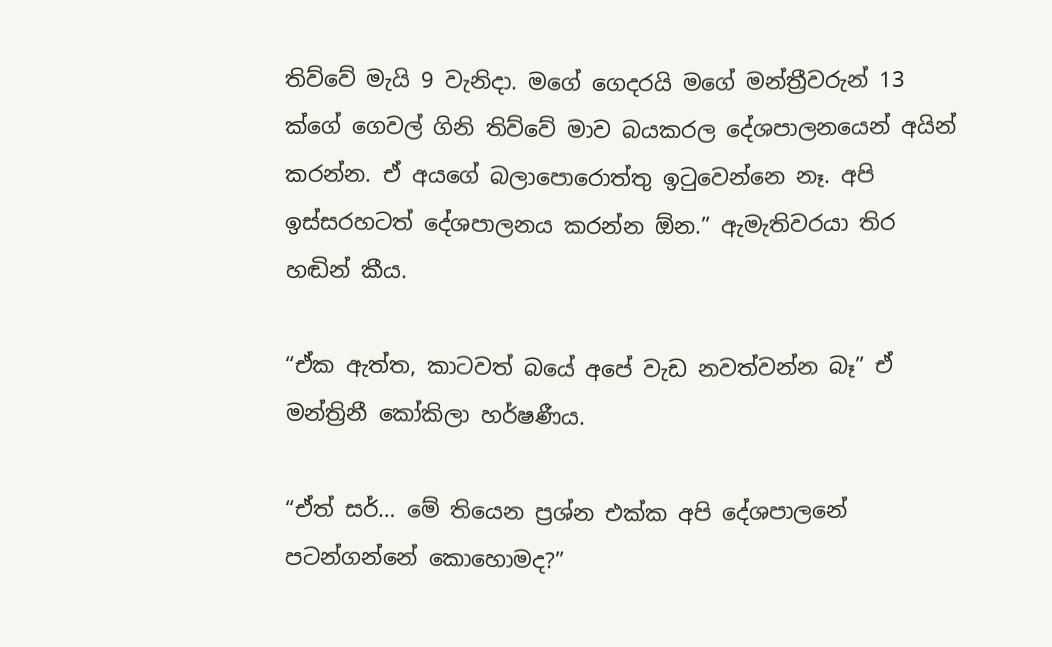තිව්වේ මැයි 9 වැනිදා. මගේ ගෙදරයි මගේ මන්ත්‍රීවරුන් 13 ක්ගේ ගෙවල් ගිනි තිව්වේ මාව බයකරල දේශපාලනයෙන් අයින් කරන්න. ඒ අයගේ බලාපොරොත්තු ඉටුවෙන්නෙ නෑ. අපි ඉස්සරහටත් දේශපාලනය කරන්න ඕන.” ඇමැතිවරයා තිර හඬින් කීය.

“ඒක ඇත්ත, කාටවත් බයේ අපේ වැඩ නවත්වන්න බෑ” ඒ මන්ත්‍රිනී කෝකිලා හර්ෂණීය.

“ඒත් සර්… මේ තියෙන ප්‍රශ්න එක්ක අපි දේශපාලනේ පටන්ගන්නේ කොහොමද?”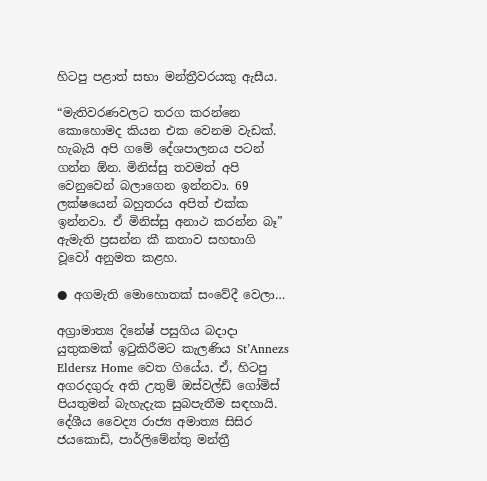හිටපු පළාත් සභා මන්ත්‍රීවරයකු ඇසීය.

“මැතිවරණවලට තරග කරන්නෙ කොහොමද කියන එක වෙනම වැඩක්. හැබැයි අපි ගමේ දේශපාලනය පටන් ගන්න ඕන. මිනිස්සු තවමත් අපි වෙනුවෙන් බලාගෙන ඉන්නවා. 69 ලක්ෂයෙන් බහුතරය අපිත් එක්ක ඉන්නවා. ඒ මිනිස්සු අනාථ කරන්න බෑ” ඇමැති ප්‍රසන්න කී කතාව සහභාගි වූවෝ අනුමත කළහ.

● අගමැති මොහොතක් සංවේදී වෙලා…

අග්‍රාමාත්‍ය දිනේෂ් පසුගිය බදාදා යුතුකමක් ඉටුකිරීමට කැලණිය St’Annezs Eldersz Home වෙත ගියේය. ඒ, හිටපු අගරදගුරු අති උතුම් ඔස්වල්ඩ් ගෝමිස් පියතුමන් බැහැදැක සුබපැතීම සඳහායි. දේශීය වෛද්‍ය රාජ්‍ය අමාත්‍ය සිසිර ජයකොඩි, පාර්ලිමේන්තු මන්ත්‍රී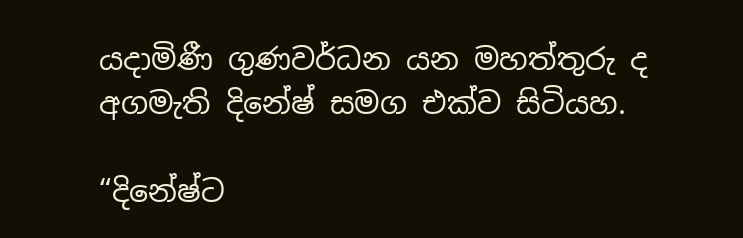යදාමිණී ගුණවර්ධන යන මහත්තුරු ද අගමැති දිනේෂ් සමග එක්ව සිටියහ.

“දිනේෂ්ට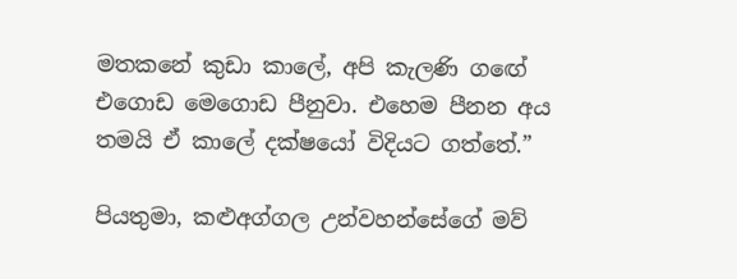මතකනේ කුඩා කාලේ, අපි කැලණි ගඟේ එගොඩ මෙගොඩ පීනුවා. එහෙම පීනන අය තමයි ඒ කාලේ දක්ෂයෝ විදියට ගත්තේ.”

පියතුමා, කළුඅග්ගල උන්වහන්සේගේ මව්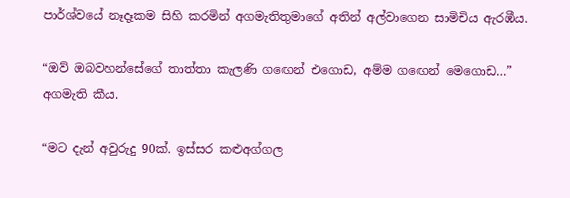පාර්ශ්වයේ නෑදෑකම සිහි කරමින් අගමැතිතුමාගේ අතින් අල්වාගෙන සාමිචිය ඇරඹීය.

“ඔව් ඔබවහන්සේගේ තාත්තා කැලණි ගඟෙන් එගොඩ, අම්ම ගඟෙන් මෙගොඩ…” අගමැති කීය.

“මට දැන් අවුරුදු 90ක්. ඉස්සර කළුඅග්ගල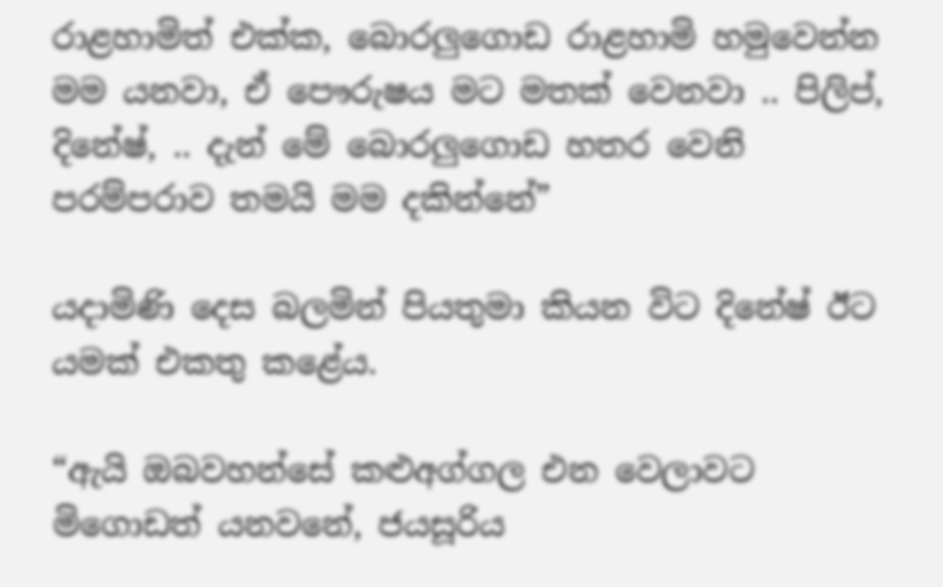රාළහාමිත් එක්ක, බොරලුගොඩ රාළහාමි හමුවෙන්න මම යනවා, ඒ පෞරුෂය මට මතක් වෙනවා .. පිලිප්, දිනේෂ්, .. දැන් මේ බොරලුගොඩ හතර වෙනි පරම්පරාව තමයි මම දකින්නේ”

යදාමිණි දෙස බලමින් පියතුමා කියන විට දිනේෂ් ඊට යමක් එකතු කළේය.

“ඇයි ඔබවහන්සේ කළුඅග්ගල එන වෙලාවට මිගොඩත් යනවනේ, ජයසූරිය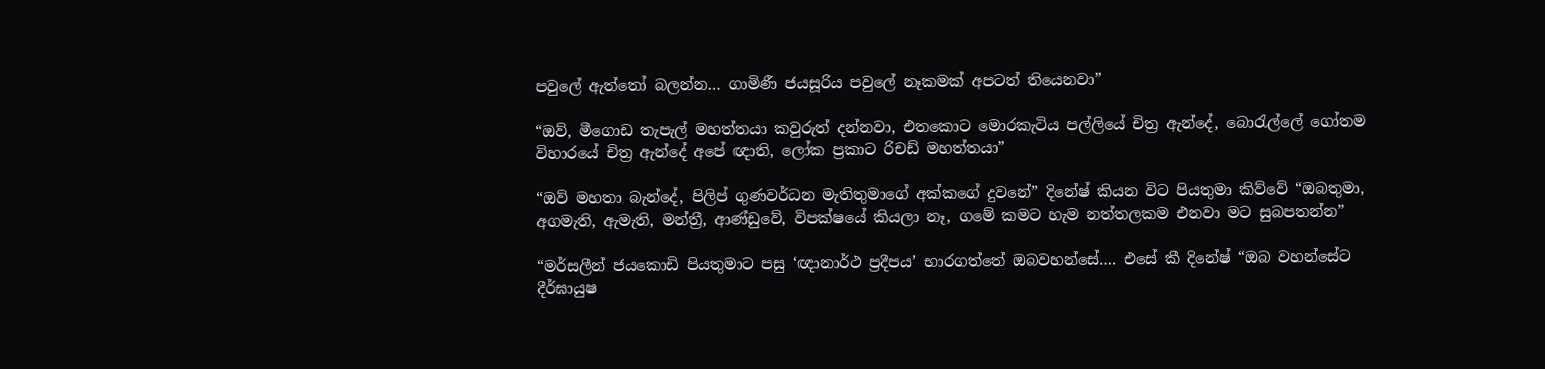පවුලේ ඇත්තෝ බලන්න… ගාමිණී ජයසූරිය පවුලේ නෑකමක් අපටත් තියෙනවා”

“ඔව්, මීගොඩ තැපැල් මහත්තයා කවුරුත් දන්නවා, එතකොට මොරකැටිය පල්ලියේ චිත්‍ර ඇන්දේ, බොරැල්ලේ ගෝතම විහාරයේ චිත්‍ර ඇන්දේ අපේ ඥාති, ලෝක ප්‍රකාට රිචඩ් මහත්තයා”

“ඔව් මහතා බැන්දේ, පිලිප් ගුණවර්ධන මැතිතුමාගේ අක්කගේ දුවනේ” දිනේෂ් කියන විට පියතුමා කිව්වේ “ඔබතුමා, අගමැති, ඇමැති, මන්ත්‍රී, ආණ්ඩුවේ, විපක්ෂයේ කියලා නෑ, ගමේ කමට හැම නත්තලකම එනවා මට සුබපතන්න”

“මර්සලීන් ජයකොඩි පියතුමාට පසු ‘ඥානාර්ථ ප්‍රදීපය’ භාරගත්තේ ඔබවහන්සේ…. එසේ කී දිනේෂ් “ඔබ වහන්සේට දීර්ඝායුෂ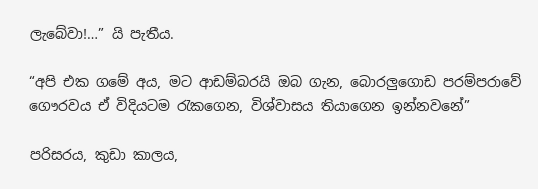ලැබේවා!…” යි පැතීය.

“අපි එක ගමේ අය, මට ආඩම්බරයි ඔබ ගැන, බොරලුගොඩ පරම්පරාවේ ගෞරවය ඒ විදියටම රැකගෙන, විශ්වාසය තියාගෙන ඉන්නවනේ”

පරිසරය, කුඩා කාලය,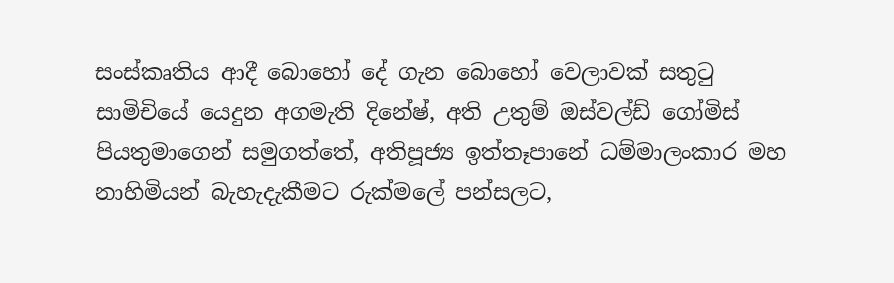සංස්කෘතිය ආදී බොහෝ දේ ගැන බොහෝ වෙලාවක් සතුටු සාමිචියේ යෙදුන අගමැති දිනේෂ්, අති උතුම් ඔස්වල්ඩ් ගෝමිස් පියතුමාගෙන් සමුගත්තේ, අතිපූජ්‍ය ඉත්තෑපානේ ධම්මාලංකාර මහ නාහිමියන් බැහැදැකීමට රුක්මලේ පන්සලට,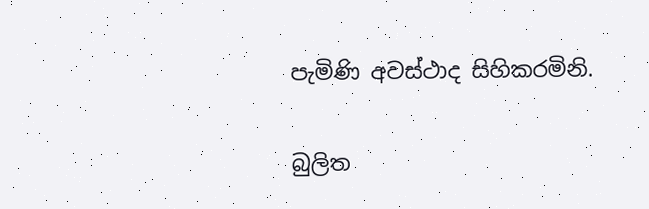පැමිණි අවස්ථාද සිහිකරමිනි.

බුලිත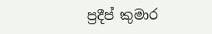ප්‍රදීප් කුමාර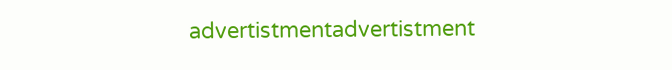advertistmentadvertistment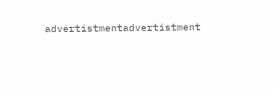advertistmentadvertistment